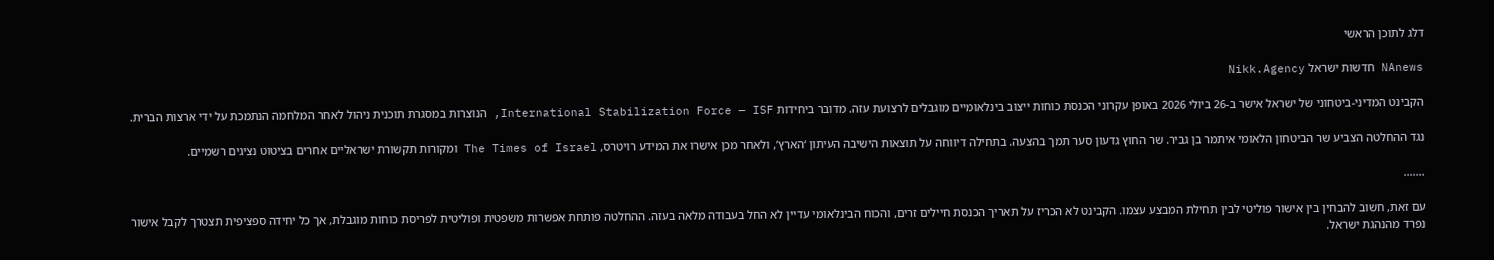דלג לתוכן הראשי

NAnews חדשות ישראל Nikk.Agency

הקבינט המדיני-ביטחוני של ישראל אישר ב-26 ביולי 2026 באופן עקרוני הכנסת כוחות ייצוב בינלאומיים מוגבלים לרצועת עזה. מדובר ביחידות International Stabilization Force — ISF, הנוצרות במסגרת תוכנית ניהול לאחר המלחמה הנתמכת על ידי ארצות הברית.

נגד ההחלטה הצביע שר הביטחון הלאומי איתמר בן גביר. שר החוץ גדעון סער תמך בהצעה. בתחילה דיווחה על תוצאות הישיבה העיתון ‘הארץ’, ולאחר מכן אישרו את המידע רויטרס, The Times of Israel ומקורות תקשורת ישראליים אחרים בציטוט נציגים רשמיים.

.......

עם זאת, חשוב להבחין בין אישור פוליטי לבין תחילת המבצע עצמו. הקבינט לא הכריז על תאריך הכנסת חיילים זרים, והכוח הבינלאומי עדיין לא החל בעבודה מלאה בעזה. ההחלטה פותחת אפשרות משפטית ופוליטית לפריסת כוחות מוגבלת, אך כל יחידה ספציפית תצטרך לקבל אישור נפרד מהנהגת ישראל.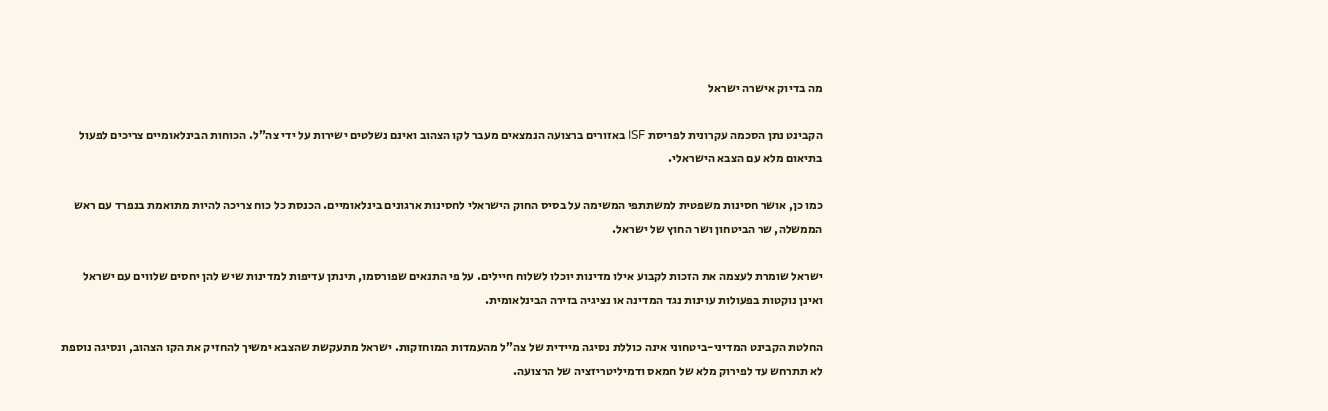מה בדיוק אישרה ישראל

הקבינט נתן הסכמה עקרונית לפריסת ISF באזורים ברצועה הנמצאים מעבר לקו הצהוב ואינם נשלטים ישירות על ידי צה”ל. הכוחות הבינלאומיים צריכים לפעול בתיאום מלא עם הצבא הישראלי.

כמו כן, אושר חסינות משפטית למשתתפי המשימה על בסיס החוק הישראלי לחסינות ארגונים בינלאומיים. הכנסת כל כוח צריכה להיות מתואמת בנפרד עם ראש הממשלה, שר הביטחון ושר החוץ של ישראל.

ישראל שומרת לעצמה את הזכות לקבוע אילו מדינות יוכלו לשלוח חיילים. על פי התנאים שפורסמו, תינתן עדיפות למדינות שיש להן יחסים שלווים עם ישראל ואינן נוקטות בפעולות עוינות נגד המדינה או נציגיה בזירה הבינלאומית.

החלטת הקבינט המדיני-ביטחוני אינה כוללת נסיגה מיידית של צה”ל מהעמדות המוחזקות. ישראל מתעקשת שהצבא ימשיך להחזיק את הקו הצהוב, ונסיגה נוספת לא תתרחש עד לפירוק מלא של חמאס ודמיליטריזציה של הרצועה.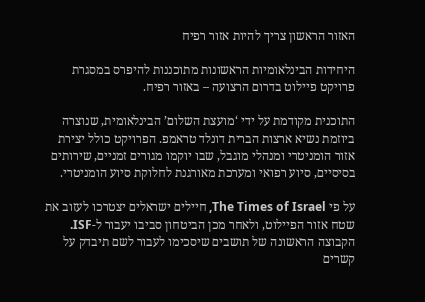האזור הראשון צריך להיות אזור רפיח

היחידות הבינלאומיות הראשונות מתוכננות להיפרס במסגרת פרויקט פיילוט בדרום הרצועה – באזור רפיח.

התוכנית מקודמת על ידי ‘מועצת השלום’ הבינלאומית, שנוצרה ביוזמת נשיא ארצות הברית דונלד טראמפ. הפרויקט כולל יצירת אזור הומניטרי ומנהלי מוגבל, שבו יוקמו מגורים זמניים, שירותים בסיסיים, סיוע רפואי ומערכת מאורגנת לחלוקת סיוע הומניטרי.

על פי The Times of Israel, חיילים ישראלים יצטרכו לעזוב את שטח אזור הפיילוט, ולאחר מכן הביטחון סביבו יעבור ל-ISF. הקבוצה הראשונה של תושבים שיסכימו לעבור לשם תיבדק על קשרים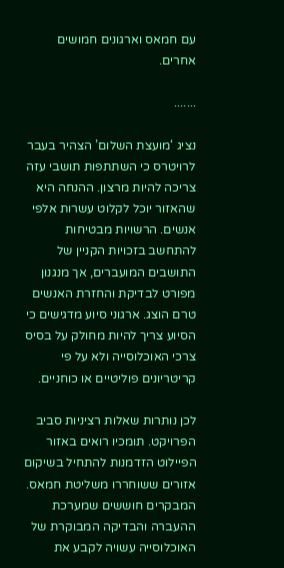עם חמאס וארגונים חמושים אחרים.

.......

נציג ‘מועצת השלום’ הצהיר בעבר לרויטרס כי השתתפות תושבי עזה צריכה להיות מרצון. ההנחה היא שהאזור יוכל לקלוט עשרות אלפי אנשים. הרשויות מבטיחות להתחשב בזכויות הקניין של התושבים המועברים, אך מנגנון מפורט לבדיקת והחזרת האנשים טרם הוצג. ארגוני סיוע מדגישים כי הסיוע צריך להיות מחולק על בסיס צרכי האוכלוסייה ולא על פי קריטריונים פוליטיים או כוחניים.

לכן נותרות שאלות רציניות סביב הפרויקט. תומכיו רואים באזור הפיילוט הזדמנות להתחיל בשיקום אזורים ששוחררו משליטת חמאס. המבקרים חוששים שמערכת ההעברה והבדיקה המבוקרת של האוכלוסייה עשויה לקבע את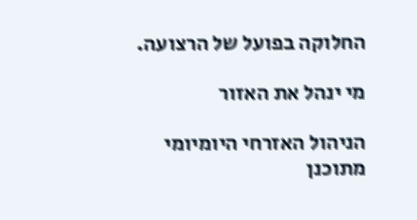החלוקה בפועל של הרצועה.

מי ינהל את האזור

הניהול האזרחי היומיומי מתוכנן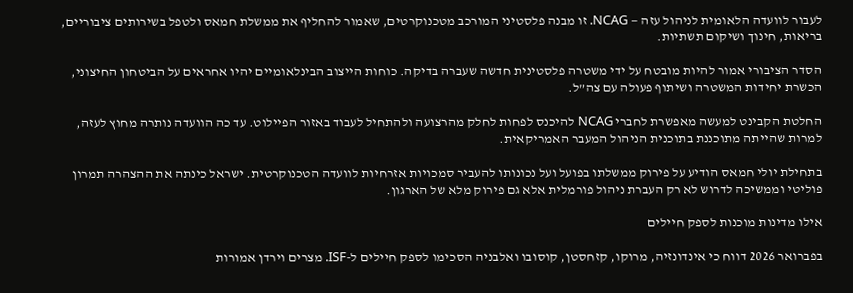לעבור לוועדה הלאומית לניהול עזה — NCAG. זו מבנה פלסטיני המורכב מטכנוקרטים, שאמור להחליף את ממשלת חמאס ולטפל בשירותים ציבוריים, בריאות, חינוך ושיקום תשתיות.

הסדר הציבורי אמור להיות מובטח על ידי משטרה פלסטינית חדשה שעברה בדיקה. כוחות הייצוב הבינלאומיים יהיו אחראים על הביטחון החיצוני, הכשרת יחידות המשטרה ושיתוף פעולה עם צה”ל.

החלטת הקבינט למעשה מאפשרת לחברי NCAG להיכנס לפחות לחלק מהרצועה ולהתחיל לעבוד באזור הפיילוט. עד כה הוועדה נותרה מחוץ לעזה, למרות שהייתה מתוכננת בתוכנית הניהול המעבר האמריקאית.

בתחילת יולי חמאס הודיע על פירוק ממשלתו בפועל ועל נכונותו להעביר סמכויות אזרחיות לוועדה הטכנוקרטית. ישראל כינתה את ההצהרה תמרון פוליטי וממשיכה לדרוש לא רק העברת ניהול פורמלית אלא גם פירוק מלא של הארגון.

אילו מדינות מוכנות לספק חיילים

בפברואר 2026 דווח כי אינדונזיה, מרוקו, קזחסטן, קוסובו ואלבניה הסכימו לספק חיילים ל-ISF. מצרים וירדן אמורות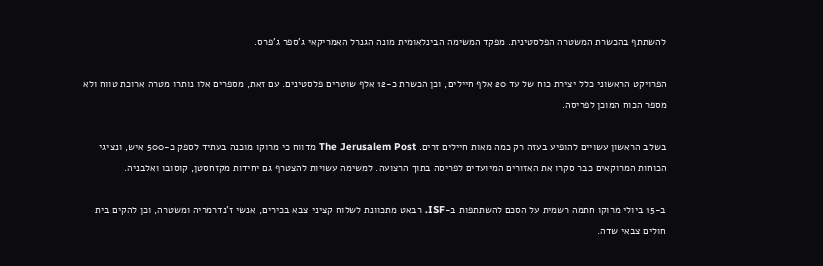להשתתף בהכשרת המשטרה הפלסטינית. מפקד המשימה הבינלאומית מונה הגנרל האמריקאי ג’ספר ג’פרס.

הפרויקט הראשוני כלל יצירת כוח של עד 20 אלף חיילים, וכן הכשרת כ-12 אלף שוטרים פלסטינים. עם זאת, מספרים אלו נותרו מטרה ארוכת טווח ולא מספר הכוח המוכן לפריסה.

בשלב הראשון עשויים להופיע בעזה רק כמה מאות חיילים זרים. The Jerusalem Post מדווח כי מרוקו מוכנה בעתיד לספק כ-500 איש, ונציגי הכוחות המרוקאים כבר סקרו את האזורים המיועדים לפריסה בתוך הרצועה. למשימה עשויות להצטרף גם יחידות מקזחסטן, קוסובו ואלבניה.

ב-15 ביולי מרוקו חתמה רשמית על הסכם להשתתפות ב-ISF. רבאט מתכוונת לשלוח קציני צבא בכירים, אנשי ז’נדרמריה ומשטרה, וכן להקים בית חולים צבאי שדה.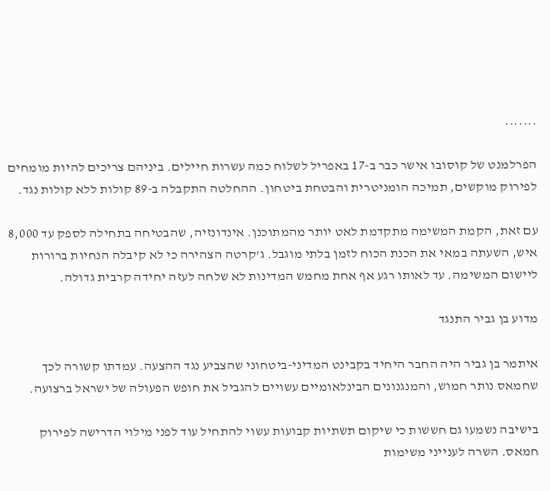.......

הפרלמנט של קוסובו אישר כבר ב-17 באפריל לשלוח כמה עשרות חיילים. ביניהם צריכים להיות מומחים לפירוק מוקשים, תמיכה הומניטרית והבטחת ביטחון. ההחלטה התקבלה ב-89 קולות ללא קולות נגד.

עם זאת, הקמת המשימה מתקדמת לאט יותר מהמתוכנן. אינדונזיה, שהבטיחה בתחילה לספק עד 8,000 איש, השעתה במאי את הכנת הכוח לזמן בלתי מוגבל. ג’קרטה הצהירה כי לא קיבלה הנחיות ברורות ליישום המשימה. עד לאותו רגע אף אחת מחמש המדינות לא שלחה לעזה יחידה קרבית גדולה.

מדוע בן גביר התנגד

איתמר בן גביר היה החבר היחיד בקבינט המדיני-ביטחוני שהצביע נגד ההצעה. עמדתו קשורה לכך שחמאס נותר חמוש, והמנגנונים הבינלאומיים עשויים להגביל את חופש הפעולה של ישראל ברצועה.

בישיבה נשמעו גם חששות כי שיקום תשתיות קבועות עשוי להתחיל עוד לפני מילוי הדרישה לפירוק חמאס. השרה לענייני משימות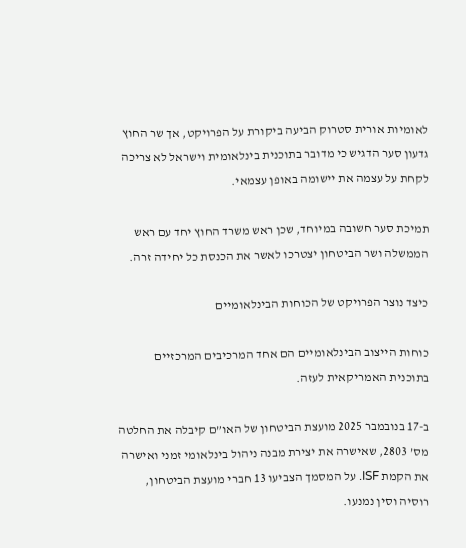לאומיות אורית סטרוק הביעה ביקורת על הפרויקט, אך שר החוץ גדעון סער הדגיש כי מדובר בתוכנית בינלאומית וישראל לא צריכה לקחת על עצמה את יישומה באופן עצמאי.

תמיכת סער חשובה במיוחד, שכן ראש משרד החוץ יחד עם ראש הממשלה ושר הביטחון יצטרכו לאשר את הכנסת כל יחידה זרה.

כיצד נוצר הפרויקט של הכוחות הבינלאומיים

כוחות הייצוב הבינלאומיים הם אחד המרכיבים המרכזיים בתוכנית האמריקאית לעזה.

ב-17 בנובמבר 2025 מועצת הביטחון של האו”ם קיבלה את החלטה מס’ 2803, שאישרה את יצירת מבנה ניהול בינלאומי זמני ואישרה את הקמת ISF. על המסמך הצביעו 13 חברי מועצת הביטחון, רוסיה וסין נמנעו.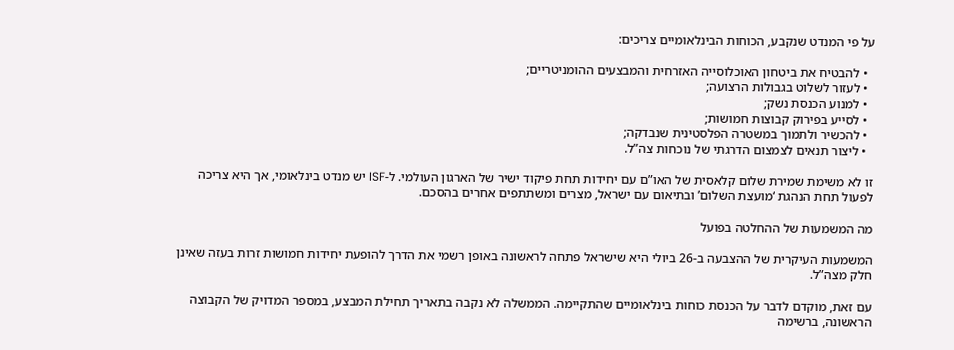על פי המנדט שנקבע, הכוחות הבינלאומיים צריכים:

  • להבטיח את ביטחון האוכלוסייה האזרחית והמבצעים ההומניטריים;
  • לעזור לשלוט בגבולות הרצועה;
  • למנוע הכנסת נשק;
  • לסייע בפירוק קבוצות חמושות;
  • להכשיר ולתמוך במשטרה הפלסטינית שנבדקה;
  • ליצור תנאים לצמצום הדרגתי של נוכחות צה”ל.

זו לא משימת שמירת שלום קלאסית של האו”ם עם יחידות תחת פיקוד ישיר של הארגון העולמי. ל-ISF יש מנדט בינלאומי, אך היא צריכה לפעול תחת הנהגת ‘מועצת השלום’ ובתיאום עם ישראל, מצרים ומשתתפים אחרים בהסכם.

מה המשמעות של ההחלטה בפועל

המשמעות העיקרית של ההצבעה ב-26 ביולי היא שישראל פתחה לראשונה באופן רשמי את הדרך להופעת יחידות חמושות זרות בעזה שאינן חלק מצה”ל.

עם זאת, מוקדם לדבר על הכנסת כוחות בינלאומיים שהתקיימה. הממשלה לא נקבה בתאריך תחילת המבצע, במספר המדויק של הקבוצה הראשונה, ברשימה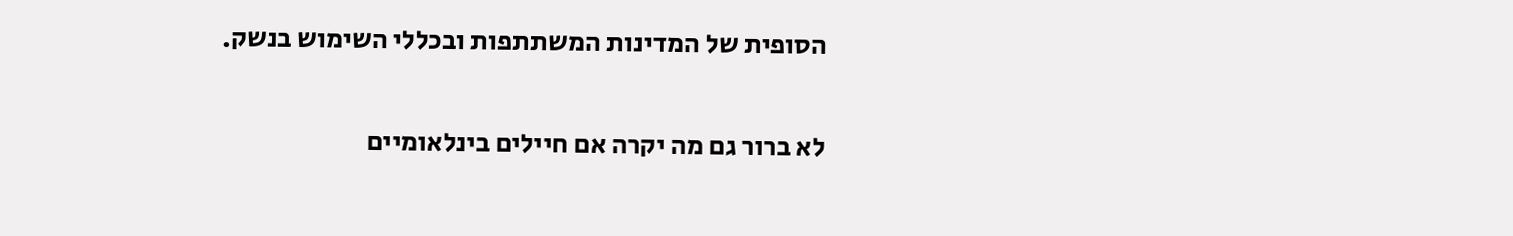הסופית של המדינות המשתתפות ובכללי השימוש בנשק.

לא ברור גם מה יקרה אם חיילים בינלאומיים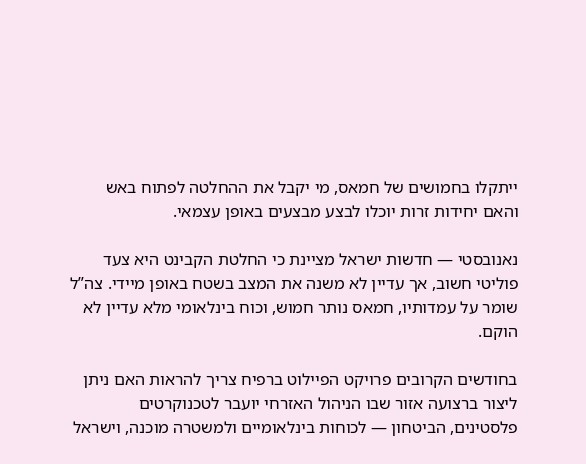ייתקלו בחמושים של חמאס, מי יקבל את ההחלטה לפתוח באש והאם יחידות זרות יוכלו לבצע מבצעים באופן עצמאי.

נאנובסטי — חדשות ישראל מציינת כי החלטת הקבינט היא צעד פוליטי חשוב, אך עדיין לא משנה את המצב בשטח באופן מיידי. צה”ל שומר על עמדותיו, חמאס נותר חמוש, וכוח בינלאומי מלא עדיין לא הוקם.

בחודשים הקרובים פרויקט הפיילוט ברפיח צריך להראות האם ניתן ליצור ברצועה אזור שבו הניהול האזרחי יועבר לטכנוקרטים פלסטינים, הביטחון — לכוחות בינלאומיים ולמשטרה מוכנה, וישראל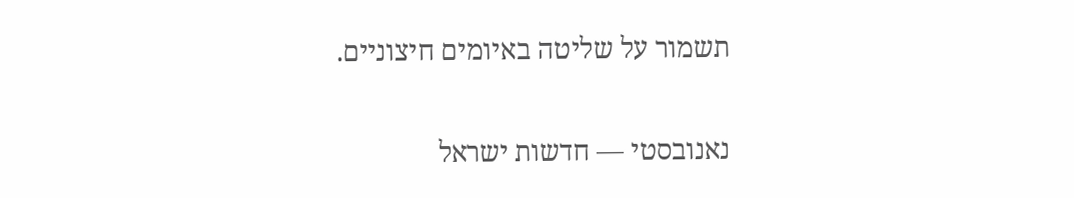תשמור על שליטה באיומים חיצוניים.

נאנובסטי — חדשות ישראל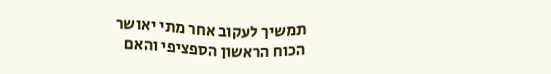תמשיך לעקוב אחר מתי יאושר הכוח הראשון הספציפי והאם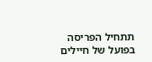תתחיל הפריסה בפועל של חיילים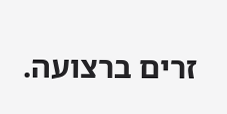זרים ברצועה.